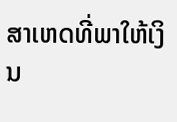ສາເຫດທີ່ພາໃຫ້ເງິນ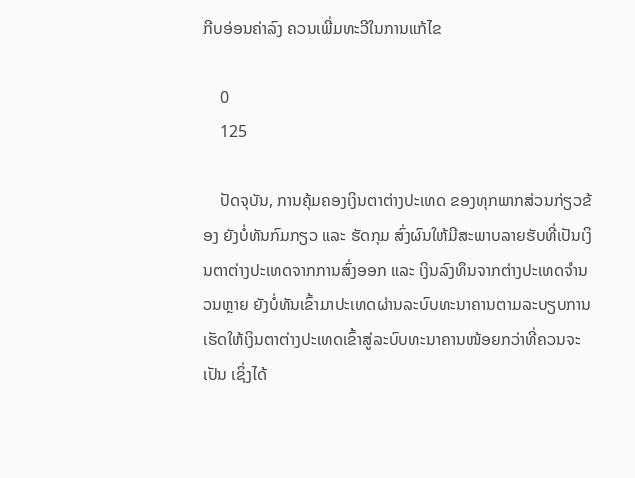ກີບອ່ອນຄ່າລົງ ຄວນເພີ່ມທະວີໃນການແກ້ໄຂ

    0
    125

    ປັດຈຸບັນ, ການຄຸ້ມຄອງເງິນຕາຕ່າງປະເທດ ຂອງທຸກພາກສ່ວນກ່ຽວຂ້ອງ ຍັງບໍ່ທັນກົມກຽວ ແລະ ຮັດກຸມ ສົ່ງຜົນໃຫ້ມີສະພາບລາຍຮັບທີ່ເປັນເງິນຕາຕ່າງປະເທດຈາກການສົ່ງອອກ ແລະ ເງິນລົງທຶນຈາກຕ່າງປະເທດຈຳນວນຫຼາຍ ຍັງບໍ່ທັນເຂົ້າມາປະເທດຜ່ານລະບົບທະນາຄານຕາມລະບຽບການ ເຮັດໃຫ້ເງິນຕາຕ່າງປະເທດເຂົ້າສູ່ລະບົບທະນາຄານໜ້ອຍກວ່າທີ່ຄວນຈະເປັນ ເຊິ່ງໄດ້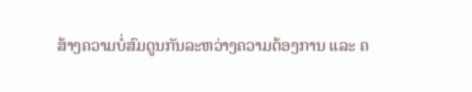ສ້າງຄວາມບໍ່ສົມດູນກັນລະຫວ່າງຄວາມຕ້ອງການ ແລະ ຄ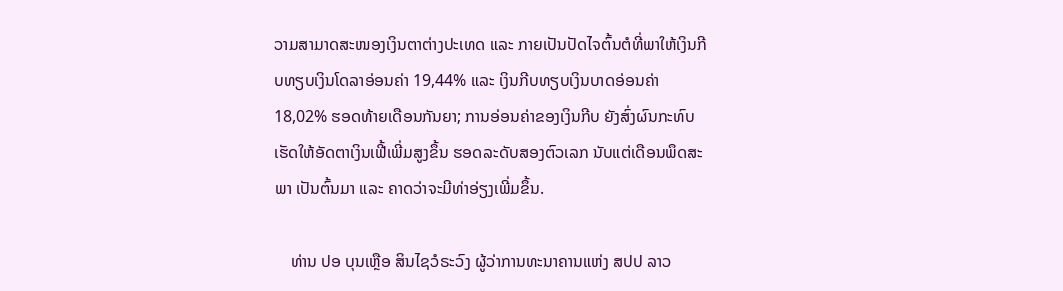ວາມສາມາດສະໜອງເງິນຕາຕ່າງປະເທດ ແລະ ກາຍເປັນປັດໄຈຕົ້ນຕໍທີ່ພາໃຫ້ເງິນກີບທຽບເງິນໂດລາອ່ອນຄ່າ 19,44% ແລະ ເງິນກີບທຽບເງິນບາດອ່ອນຄ່າ 18,02% ຮອດທ້າຍເດືອນກັນຍາ; ການອ່ອນຄ່າຂອງເງິນກີບ ຍັງສົ່ງຜົນກະທົບເຮັດໃຫ້ອັດຕາເງິນເຟີ້ເພີ່ມສູງຂຶ້ນ ຮອດລະດັບສອງຕົວເລກ ນັບແຕ່ເດືອນພຶດສະພາ ເປັນຕົ້ນມາ ແລະ ຄາດວ່າຈະມີທ່າອ່ຽງເພີ່ມຂຶ້ນ.

    ທ່ານ ປອ ບຸນເຫຼືອ ສິນໄຊວໍຣະວົງ ຜູ້ວ່າການທະນາຄານແຫ່ງ ສປປ ລາວ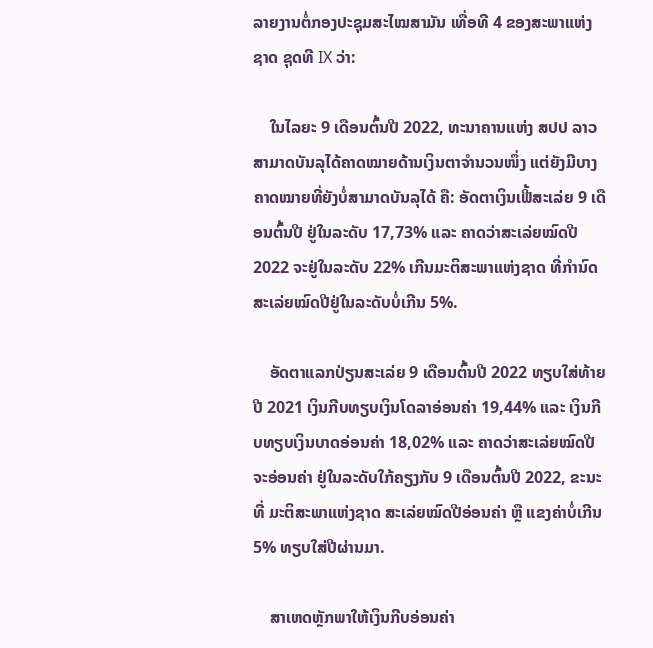ລາຍງານຕໍ່ກອງປະຊຸມສະໄໝສາມັນ ເທື່ອທີ 4 ຂອງສະພາແຫ່ງຊາດ ຊຸດທີ IX ວ່າ:

    ໃນໄລຍະ 9 ເດືອນຕົ້ນປີ 2022, ທະນາຄານແຫ່ງ ສປປ ລາວ ສາມາດບັນລຸໄດ້ຄາດໝາຍດ້ານເງິນຕາຈຳນວນໜຶ່ງ ແຕ່ຍັງມີບາງຄາດໝາຍທີ່ຍັງບໍ່ສາມາດບັນລຸໄດ້ ຄື: ອັດຕາເງິນເຟີ້ສະເລ່ຍ 9 ເດືອນຕົ້ນປີ ຢູ່ໃນລະດັບ 17,73% ແລະ ຄາດວ່າສະເລ່ຍໝົດປີ 2022 ຈະຢູ່ໃນລະດັບ 22% ເກີນມະຕິສະພາແຫ່ງຊາດ ທີ່ກຳນົດສະເລ່ຍໝົດປີຢູ່ໃນລະດັບບໍ່ເກີນ 5%.

    ອັດຕາແລກປ່ຽນສະເລ່ຍ 9 ເດືອນຕົ້ນປີ 2022 ທຽບໃສ່ທ້າຍປີ 2021 ເງິນກີບທຽບເງິນໂດລາອ່ອນຄ່າ 19,44% ແລະ ເງິນກີບທຽບເງິນບາດອ່ອນຄ່າ 18,02% ແລະ ຄາດວ່າສະເລ່ຍໝົດປີຈະອ່ອນຄ່າ ຢູ່ໃນລະດັບໃກ້ຄຽງກັບ 9 ເດືອນຕົ້ນປີ 2022, ຂະນະທີ່ ມະຕິສະພາແຫ່ງຊາດ ສະເລ່ຍໝົດປີອ່ອນຄ່າ ຫຼື ແຂງຄ່າບໍ່ເກີນ 5% ທຽບໃສ່ປີຜ່ານມາ.

    ສາເຫດຫຼັກພາໃຫ້ເງິນກີບອ່ອນຄ່າ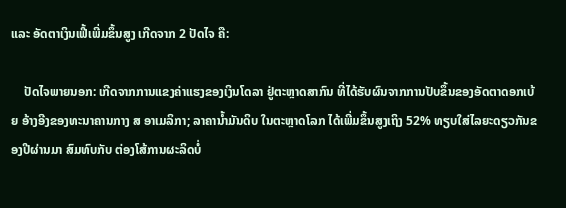ແລະ ອັດຕາເງິນເຟີ້ເພີ່ມຂຶ້ນສູງ ເກີດຈາກ 2 ປັດໄຈ ຄື:

    ປັດໄຈພາຍນອກ: ເກີດຈາກການແຂງຄ່າແຮງຂອງເງິນໂດລາ ຢູ່ຕະຫຼາດສາກົນ ທີ່ໄດ້ຮັບຜົນຈາກການປັບຂຶ້ນຂອງອັດຕາດອກເບ້ຍ ອ້າງອີງຂອງທະນາຄານກາງ ສ ອາເມລິກາ; ລາຄານໍ້າມັນດິບ ໃນຕະຫຼາດໂລກ ໄດ້ເພີ່ມຂຶ້ນສູງເຖິງ 52% ທຽບໃສ່ໄລຍະດຽວກັນຂອງປີຜ່ານມາ ສົມທົບກັບ ຕ່ອງໂສ້ການຜະລິດບໍ່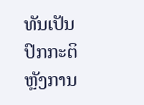ທັນເປັນປົກກະຕິ ຫຼັງການ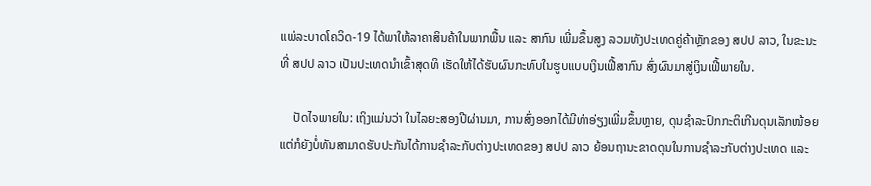ແພ່ລະບາດໂຄວິດ-19 ໄດ້ພາໃຫ້ລາຄາສິນຄ້າໃນພາກພື້ນ ແລະ ສາກົນ ເພີ່ມຂຶ້ນສູງ ລວມທັງປະເທດຄູ່ຄ້າຫຼັກຂອງ ສປປ ລາວ, ໃນຂະນະທີ່ ສປປ ລາວ ເປັນປະເທດນຳເຂົ້າສຸດທິ ເຮັດໃຫ້ໄດ້ຮັບຜົນກະທົບໃນຮູບແບບເງິນເຟີ້ສາກົນ ສົ່ງຜົນມາສູ່ເງິນເຟີ້ພາຍໃນ.

    ປັດໄຈພາຍໃນ: ເຖິງແມ່ນວ່າ ໃນໄລຍະສອງປີຜ່ານມາ, ການສົ່ງອອກໄດ້ມີທ່າອ່ຽງເພີ່ມຂຶ້ນຫຼາຍ, ດຸນຊໍາລະປົກກະຕິເກີນດຸນເລັກໜ້ອຍ ແຕ່ກໍຍັງບໍ່ທັນສາມາດຮັບປະກັນໄດ້ການຊຳລະກັບຕ່າງປະເທດຂອງ ສປປ ລາວ ຍ້ອນຖານະຂາດດຸນໃນການຊໍາລະກັບຕ່າງປະເທດ ແລະ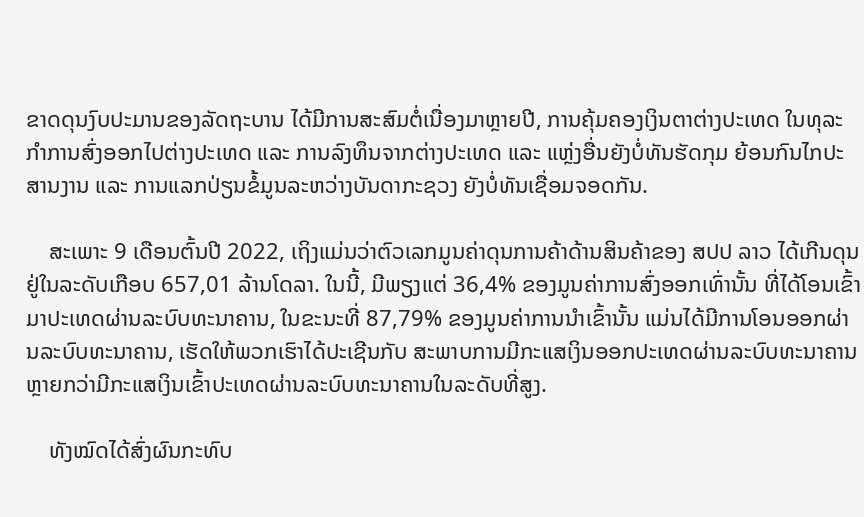ຂາດດຸນງົບປະມານຂອງລັດຖະບານ ໄດ້ມີການສະສົມຕໍ່ເນື່ອງມາຫຼາຍປີ, ການຄຸ້ມຄອງເງິນຕາຕ່າງປະເທດ ໃນທຸລະກໍາການສົ່ງອອກໄປຕ່າງປະເທດ ແລະ ການລົງທຶນຈາກຕ່າງປະເທດ ແລະ ແຫຼ່ງອື່ນຍັງບໍ່ທັນຮັດກຸມ ຍ້ອນກົນໄກປະສານງານ ແລະ ການແລກປ່ຽນຂໍ້ມູນລະຫວ່າງບັນດາກະຊວງ ຍັງບໍ່ທັນເຊື່ອມຈອດກັນ.

    ສະເພາະ 9 ເດືອນຕົ້ນປີ 2022, ເຖິງແມ່ນວ່າຕົວເລກມູນຄ່າດຸນການຄ້າດ້ານສິນຄ້າຂອງ ສປປ ລາວ ໄດ້ເກີນດຸນຢູ່ໃນລະດັບເກືອບ 657,01 ລ້ານໂດລາ. ໃນນີ້, ມີພຽງແຕ່ 36,4% ຂອງມູນຄ່າການສົ່ງອອກເທົ່ານັ້ນ ທີ່ໄດ້ໂອນເຂົ້າມາປະເທດຜ່ານລະບົບທະນາຄານ, ໃນຂະນະທີ່ 87,79% ຂອງມູນຄ່າການນໍາເຂົ້ານັ້ນ ແມ່ນໄດ້ມີການໂອນອອກຜ່ານລະບົບທະນາຄານ, ເຮັດໃຫ້ພວກເຮົາໄດ້ປະເຊີນກັບ ສະພາບການມີກະແສເງິນອອກປະເທດຜ່ານລະບົບທະນາຄານ ຫຼາຍກວ່າມີກະແສເງິນເຂົ້າປະເທດຜ່ານລະບົບທະນາຄານໃນລະດັບທີ່ສູງ.

    ທັງໝົດໄດ້ສົ່ງຜົນກະທົບ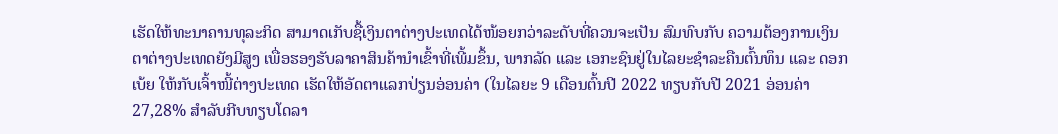ເຮັດໃຫ້ທະນາຄານທຸລະກິດ ສາມາດເກັບຊື້ເງິນຕາຕ່າງປະເທດໄດ້ໜ້ອຍກວ່າລະດັບທີ່ຄວນຈະເປັນ ສົມທົບກັບ ຄວາມຕ້ອງການເງິນຕາຕ່າງປະເທດຍັງມີສູງ ເພື່ອຮອງຮັບລາຄາສິນຄ້ານຳເຂົ້າທີ່ເພີ້ມຂຶ້ນ, ພາກລັດ ແລະ ເອກະຊົນຢູ່ໃນໄລຍະຊໍາລະຄືນຕົ້ນທຶນ ແລະ ດອກເບ້ຍ ໃຫ້ກັບເຈົ້າໜີ້ຕ່າງປະເທດ ເຮັດໃຫ້ອັດຕາແລກປ່ຽນອ່ອນຄ່າ (ໃນໄລຍະ 9 ເດືອນຕົ້ນປີ 2022 ທຽບກັບປີ 2021 ອ່ອນຄ່າ 27,28% ສຳລັບກີບທຽບໂດລາ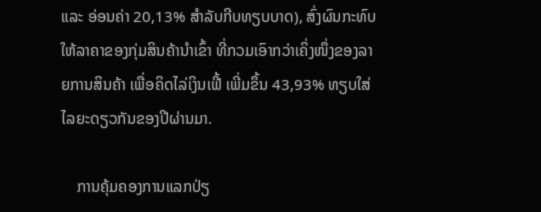ແລະ ອ່ອນຄ່າ 20,13% ສຳລັບກີບທຽບບາດ), ສົ່ງຜົນກະທົບໃຫ້ລາຄາຂອງກຸ່ມສິນຄ້ານຳເຂົ້າ ທີ່ກວມເອົາກວ່າເຄິ່ງໜຶ່ງຂອງລາຍການສິນຄ້າ ເພື່ອຄິດໄລ່ເງິນເຟີ້ ເພີ່ມຂຶ້ນ 43,93% ທຽບໃສ່ໄລຍະດຽວກັນຂອງປີຜ່ານມາ.

    ການຄຸ້ມຄອງການແລກປ່ຽ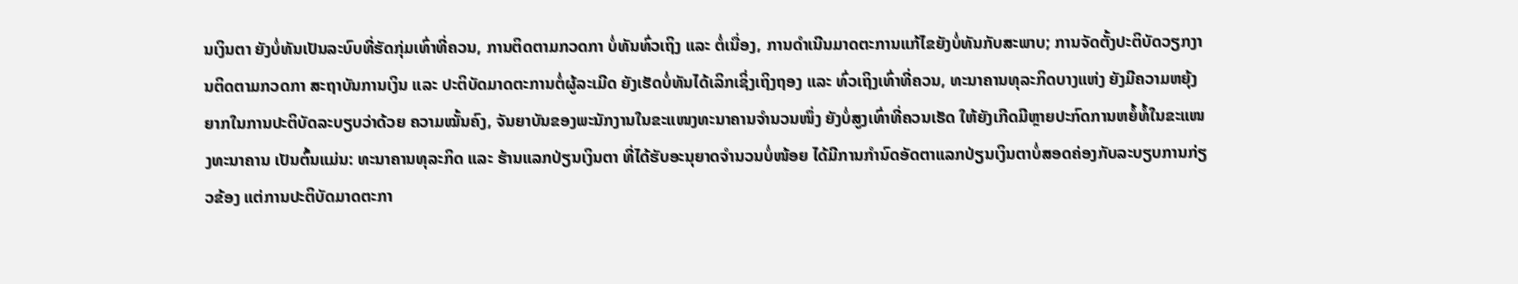ນເງິນຕາ ຍັງບໍ່ທັນເປັນລະບົບທີ່ຮັດກຸ່ມເທົ່າທີ່ຄວນ, ການຕິດຕາມກວດກາ ບໍ່ທັນທົ່ວເຖິງ ແລະ ຕໍ່ເນື່ອງ, ການດຳເນີນມາດຕະການແກ້ໄຂຍັງບໍ່ທັນກັບສະພາບ; ການຈັດຕັ້ງປະຕິບັດວຽກງານຕິດຕາມກວດກາ ສະຖາບັນການເງິນ ແລະ ປະຕິບັດມາດຕະການຕໍ່ຜູ້ລະເມີດ ຍັງເຮັດບໍ່ທັນໄດ້ເລິກເຊິ່ງເຖິງຖອງ ແລະ ທົ່ວເຖິງເທົ່າທີ່ຄວນ, ທະນາຄານທຸລະກິດບາງແຫ່ງ ຍັງມີຄວາມຫຍຸ້ງຍາກໃນການປະຕິບັດລະບຽບວ່າດ້ວຍ ຄວາມໝັ້ນຄົງ, ຈັນຍາບັນຂອງພະນັກງານໃນຂະແໜງທະນາຄານຈຳນວນໜຶ່ງ ຍັງບໍ່ສູງເທົ່າທີ່ຄວນເຮັດ ໃຫ້ຍັງເກີດມີຫຼາຍປະກົດການຫຍໍ້ທໍ້ໃນຂະແໜງທະນາຄານ ເປັນຕົ້ນແມ່ນ: ທະນາຄານທຸລະກິດ ແລະ ຮ້ານແລກປ່ຽນເງິນຕາ ທີ່ໄດ້ຮັບອະນຸຍາດຈຳນວນບໍ່ໜ້ອຍ ໄດ້ມີການກໍານົດອັດຕາແລກປ່ຽນເງິນຕາບໍ່ສອດຄ່ອງກັບລະບຽບການກ່ຽວຂ້ອງ ແຕ່ການປະຕິບັດມາດຕະກາ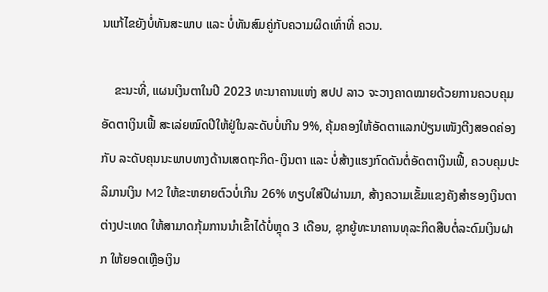ນແກ້ໄຂຍັງບໍ່ທັນສະພາບ ແລະ ບໍ່ທັນສົມຄູ່ກັບຄວາມຜິດເທົ່າທີ່ ຄວນ.

    ຂະນະທີ່, ແຜນເງິນຕາໃນປີ 2023 ທະນາຄານແຫ່ງ ສປປ ລາວ ຈະວາງຄາດໝາຍດ້ວຍການຄວບຄຸມອັດຕາເງິນເຟີ້ ສະເລ່ຍໝົດປີໃຫ້ຢູ່ໃນລະດັບບໍ່ເກີນ 9%, ຄຸ້ມຄອງໃຫ້ອັດຕາແລກປ່ຽນເໜັງຕີງສອດຄ່ອງກັບ ລະດັບຄຸນນະພາບທາງດ້ານເສດຖະກິດ-ເງິນຕາ ແລະ ບໍ່ສ້າງແຮງກົດດັນຕໍ່ອັດຕາເງິນເຟີ້, ຄວບຄຸມປະລິມານເງິນ M2 ໃຫ້ຂະຫຍາຍຕົວບໍ່ເກີນ 26% ທຽບໃສ່ປີຜ່ານມາ, ສ້າງຄວາມເຂັ້ມແຂງຄັງສຳຮອງເງິນຕາຕ່າງປະເທດ ໃຫ້ສາມາດກຸ້ມການນຳເຂົ້າໄດ້ບໍ່ຫຼຸດ 3 ເດືອນ, ຊຸກຍູ້ທະນາຄານທຸລະກິດສືບຕໍ່ລະດົມເງິນຝາກ ໃຫ້ຍອດເຫຼືອເງິນ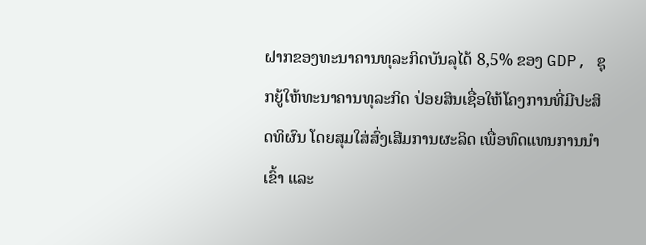ຝາກຂອງທະນາຄານທຸລະກິດບັນລຸໄດ້ 8,5% ຂອງ GDP, ຊຸກຍູ້ໃຫ້ທະນາຄານທຸລະກິດ ປ່ອຍສິນເຊື່ອໃຫ້ໂຄງການທີ່ມີປະສິດທິຜົນ ໂດຍສຸມໃສ່ສົ່ງເສີມການຜະລິດ ເພື່ອທົດແທນການນໍາເຂົ້າ ແລະ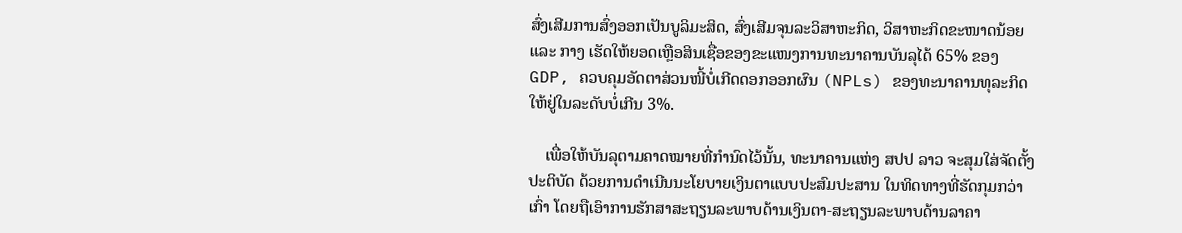ສົ່ງເສີມການສົ່ງອອກເປັນບູລິມະສິດ, ສົ່ງເສີມຈຸນລະວິສາຫະກິດ, ວິສາຫະກິດຂະໜາດນ້ອຍ ແລະ ກາງ ເຮັດໃຫ້ຍອດເຫຼືອສິນເຊື່ອຂອງຂະແໜງການທະນາຄານບັນລຸໄດ້ 65% ຂອງ GDP, ຄວບຄຸມອັດຕາສ່ວນໜີ້ບໍ່ເກີດດອກອອກຜົນ (NPLs) ຂອງທະນາຄານທຸລະກິດ ໃຫ້ຢູ່ໃນລະດັບບໍ່ເກີນ 3%.

    ເພື່ອໃຫ້ບັນລຸຕາມຄາດໝາຍທີ່ກຳນົດໄວ້ນັ້ນ, ທະນາຄານແຫ່ງ ສປປ ລາວ ຈະສຸມໃສ່ຈັດຕັ້ງປະຕິບັດ ດ້ວຍການດໍາເນີນນະໂຍບາຍເງິນຕາແບບປະສົມປະສານ ໃນທິດທາງທີ່ຮັດກຸມກວ່າເກົ່າ ໂດຍຖືເອົາການຮັກສາສະຖຽນລະພາບດ້ານເງິນຕາ-ສະຖຽນລະພາບດ້ານລາຄາ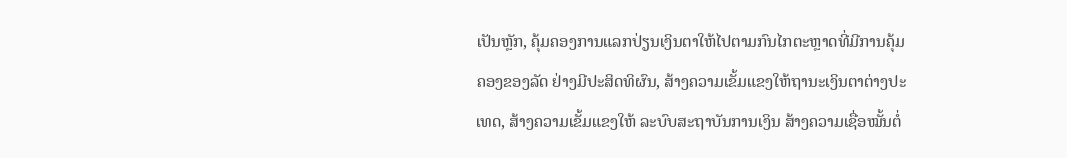ເປັນຫຼັກ, ຄຸ້ມຄອງການແລກປ່ຽນເງິນຕາໃຫ້ໄປຕາມກົນໄກຕະຫຼາດທີ່ມີການຄຸ້ມຄອງຂອງລັດ ຢ່າງມີປະສິດທິຜົນ, ສ້າງຄວາມເຂັ້ມແຂງໃຫ້ຖານະເງິນຕາຕ່າງປະເທດ, ສ້າງຄວາມເຂັ້ມແຂງໃຫ້ ລະບົບສະຖາບັນການເງິນ ສ້າງຄວາມເຊື່ອໝັ້ນຕໍ່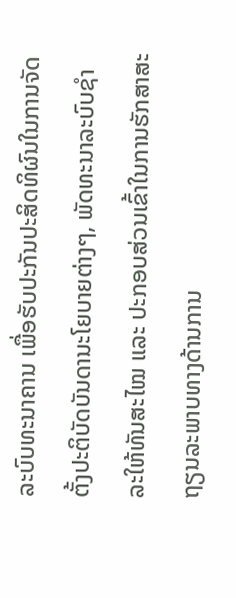ລະບົບທະນາຄານ ເພື່ອຮັບປະກັນປະສິດທິຜົນໃນການຈັດຕັ້ງປະຕິບັດບັນດານະໂຍບາຍຕ່າງໆ, ພັດທະນາລະບົບຊໍາລະໃຫ້ທັນສະໄໝ ແລະ ປະກອບສ່ວນເຂົ້າໃນການຮັກສາສະຖຽນລະພາບທາງດ້ານການ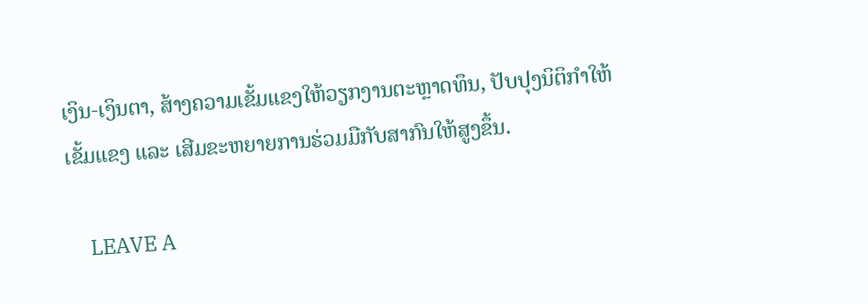ເງິນ-ເງິນຕາ, ສ້າງຄວາມເຂັ້ມແຂງໃຫ້ວຽກງານຕະຫຼາດທຶນ, ປັບປຸງນິຕິກໍາໃຫ້ເຂັ້ມແຂງ ແລະ ເສີມຂະຫຍາຍການຮ່ວມມືກັບສາກົນໃຫ້ສູງຂຶ້ນ.

    LEAVE A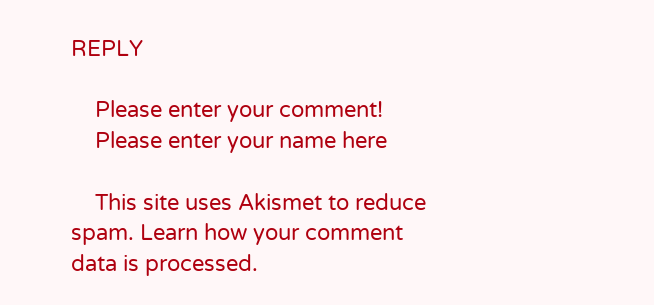REPLY

    Please enter your comment!
    Please enter your name here

    This site uses Akismet to reduce spam. Learn how your comment data is processed.